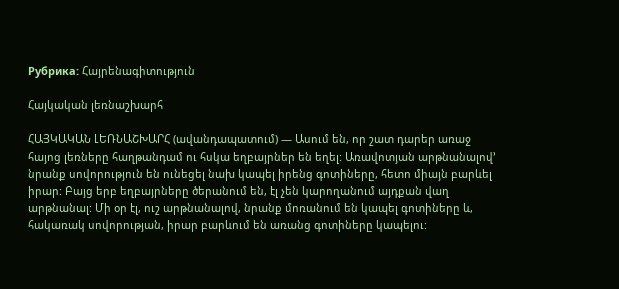Рубрика: Հայրենագիտություն

Հայկական լեռնաշխարհ

ՀԱՅԿԱԿԱՆ ԼԵՌՆԱՇԽԱՐՀ (ավանդապատում) — Ասում են, որ շատ դարեր առաջ հայոց լեռները հաղթանդամ ու հսկա եղբայրներ են եղել: Առավոտյան արթնանալով’ նրանք սովորություն են ունեցել նախ կապել իրենց գոտիները, հետո միայն բարևել իրար: Բայց երբ եղբայրները ծերանում են, էլ չեն կարողանում այդքան վաղ արթնանալ: Մի օր էլ, ուշ արթնանալով, նրանք մոռանում են կապել գոտիները և, հակառակ սովորության, իրար բարևում են առանց գոտիները կապելու: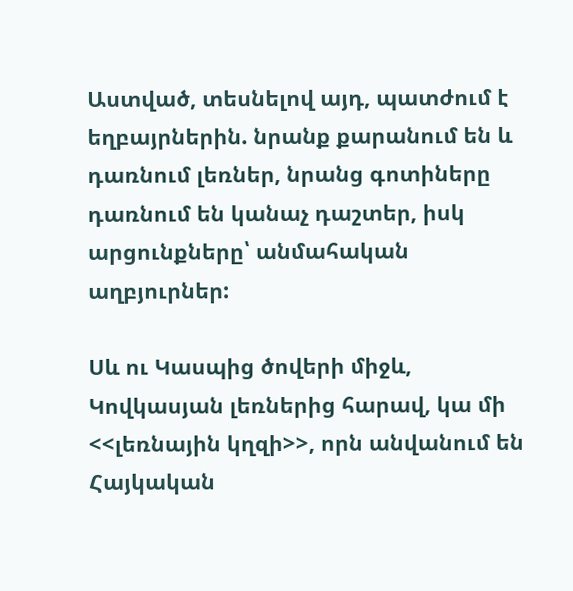Աստված, տեսնելով այդ, պատժում է եղբայրներին. նրանք քարանում են և դառնում լեռներ, նրանց գոտիները դառնում են կանաչ դաշտեր, իսկ արցունքները՝ անմահական աղբյուրներ:

Սև ու Կասպից ծովերի միջև, Կովկասյան լեռներից հարավ, կա մի <<լեռնային կղզի>>, որն անվանում են Հայկական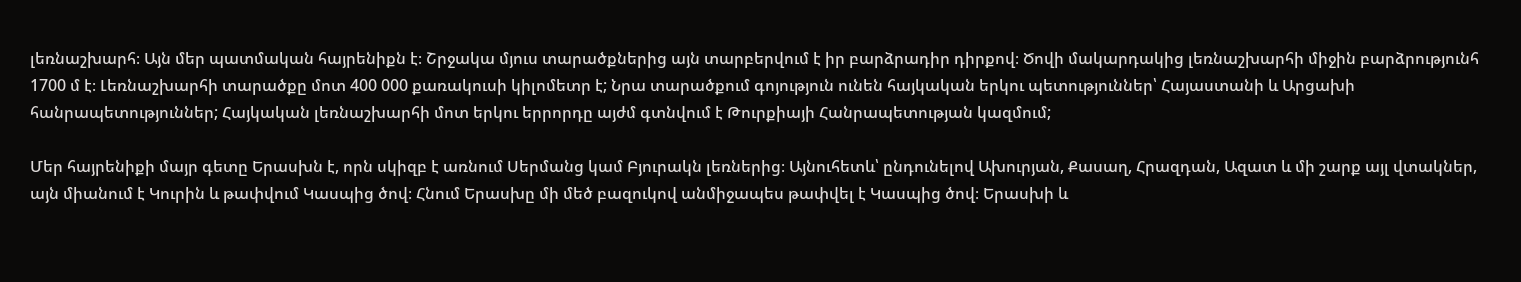լեռնաշխարհ։ Այն մեր պատմական հայրենիքն է։ Շրջակա մյուս տարածքներից այն տարբերվում է իր բարձրադիր դիրքով։ Ծովի մակարդակից լեռնաշխարհի միջին բարձրությունհ 1700 մ է։ Լեռնաշխարհի տարածքը մոտ 400 000 քառակուսի կիլոմետր է; Նրա տարածքում գոյություն ունեն հայկական երկու պետություններ՝ Հայաստանի և Արցախի հանրապետություններ; Հայկական լեռնաշխարհի մոտ երկու երրորդը այժմ գտնվում է Թուրքիայի Հանրապետության կազմում;

Մեր հայրենիքի մայր գետը Երասխն է, որն սկիզբ է առնում Սերմանց կամ Բյուրակն լեռներից։ Այնուհետև՝ ընդունելով Ախուրյան, Քասաղ, Հրազդան, Ազատ և մի շարք այլ վտակներ, այն միանում է Կուրին և թափվում Կասպից ծով։ Հնում Երասխը մի մեծ բազուկով անմիջապես թափվել է Կասպից ծով։ Երասխի և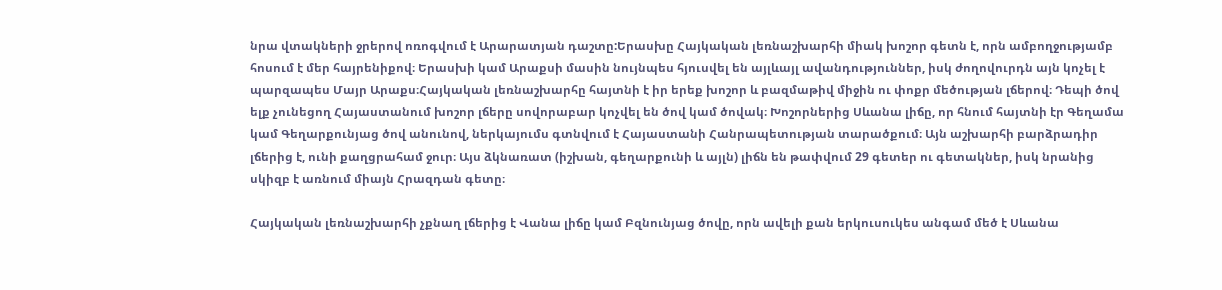նրա վտակների ջրերով ոռոգվում է Արարատյան դաշտը:Երասխը Հայկական լեռնաշխարհի միակ խոշոր գետն է, որն ամբողջությամբ հոսում է մեր հայրենիքով։ Երասխի կամ Արաքսի մասին նույնպես հյուսվել են այլևայլ ավանդություններ, իսկ ժողովուրդն այն կոչել է պարզապես Մայր Արաքս։Հայկական լեռնաշխարհը հայտնի է իր երեք խոշոր և բազմաթիվ միջին ու փոքր մեծության լճերով։ Դեպի ծով ելք չունեցող Հայաստանում խոշոր լճերը սովորաբար կոչվել են ծով կամ ծովակ։ Խոշորներից Սևանա լիճը, որ հնում հայտնի էր Գեղամա կամ Գեղարքունյաց ծով անունով, ներկայումս գտնվում է Հայաստանի Հանրապետության տարածքում։ Այն աշխարհի բարձրադիր լճերից է, ունի քաղցրահամ ջուր։ Այս ձկնառատ (իշխան, գեղարքունի և այլն) լիճն են թափվում 29 գետեր ու գետակներ, իսկ նրանից սկիզբ է առնում միայն Հրազդան գետը։

Հայկական լեռնաշխարհի չքնաղ լճերից է Վանա լիճը կամ Բզնունյաց ծովը, որն ավելի քան երկուսուկես անգամ մեծ է Սևանա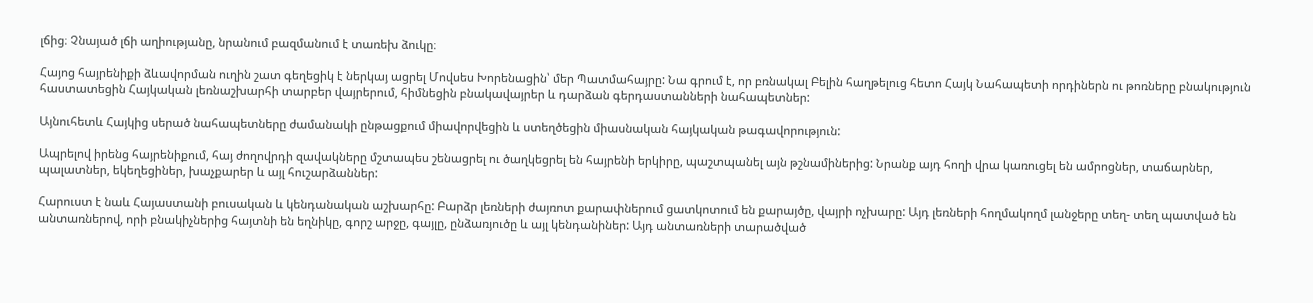լճից։ Չնայած լճի աղիությանը, նրանում բազմանում է տառեխ ձուկը։

Հայոց հայրենիքի ձևավորման ուղին շատ գեղեցիկ է ներկայ ացրել Մովսես Խորենացին՝ մեր Պատմահայրը: Նա գրում է, որ բռնակալ Բելին հաղթելուց հետո Հայկ Նահապետի որդիներն ու թոռները բնակություն հաստատեցին Հայկական լեռնաշխարհի տարբեր վայրերում, հիմնեցին բնակավայրեր և դարձան գերդաստանների նահապետներ:

Այնուհետև Հայկից սերած նահապետները ժամանակի ընթացքում միավորվեցին և ստեղծեցին միասնական հայկական թագավորություն:

Ապրելով իրենց հայրենիքում, հայ ժողովրդի զավակները մշտապես շենացրել ու ծաղկեցրել են հայրենի երկիրը, պաշտպանել այն թշնամիներից: Նրանք այդ հողի վրա կառուցել են ամրոցներ, տաճարներ, պալատներ, եկեղեցիներ, խաչքարեր և այլ հուշարձաններ:

Հարուստ է նաև Հայաստանի բուսական և կենդանական աշխարհը: Բարձր լեռների ժայռոտ քարափներում ցատկոտում են քարայծը, վայրի ոչխարը: Այդ լեռների հողմակողմ լանջերը տեղ- տեղ պատված են անտառներով, որի բնակիչներից հայտնի են եղնիկը, գորշ արջը, գայլը, ընձառյուծը և այլ կենդանիներ: Այդ անտառների տարածված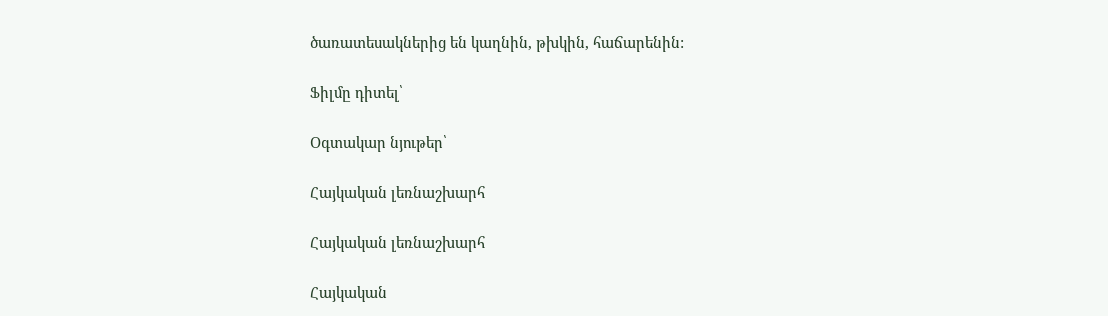ծառատեսակներից են կաղնին, թխկին, հաճարենին:

Ֆիլմը դիտել՝

Օգտակար նյութեր՝

Հայկական լեռնաշխարհ

Հայկական լեռնաշխարհ

Հայկական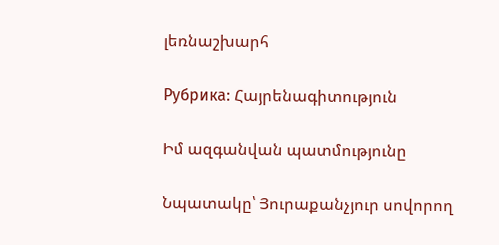լեռնաշխարհ

Рубрика: Հայրենագիտություն

Իմ ազգանվան պատմությունը

Նպատակը՝ Յուրաքանչյուր սովորող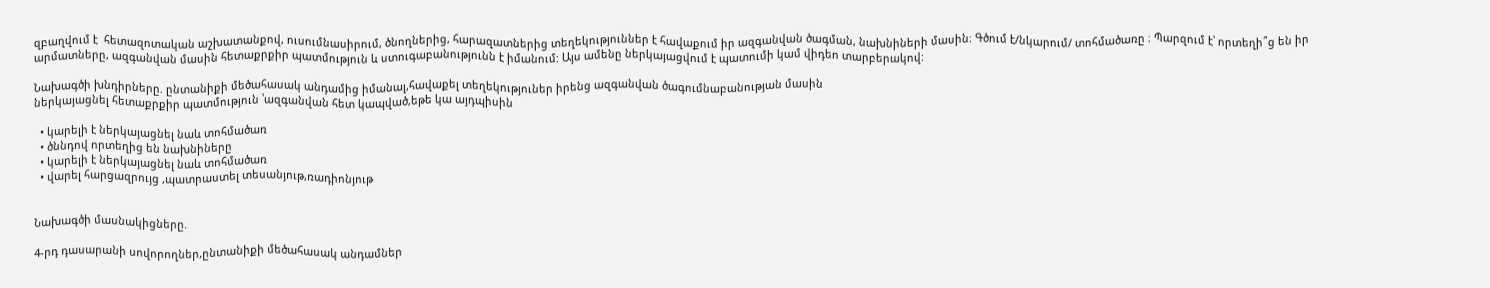զբաղվում է  հետազոտական աշխատանքով, ուսումնասիրում, ծնողներից, հարազատներից տեղեկություններ է հավաքում իր ազգանվան ծագման, նախնիների մասին։ Գծում է/նկարում/ տոհմածառը ։ Պարզում է՝ որտեղի՞ց են իր արմատները, ազգանվան մասին հետաքրքիր պատմություն և ստուգաբանությունն է իմանում: Այս ամենը ներկայացվում է պատումի կամ վիդեո տարբերակով:

Նախագծի խնդիրները. ընտանիքի մեծահասակ անդամից իմանալ,հավաքել տեղեկություներ իրենց ազգանվան ծագումնաբանության մասին
ներկայացնել հետաքրքիր պատմություն ՝ազգանվան հետ կապված,եթե կա այդպիսին

  • կարելի է ներկայացնել նաև տոհմածառ
  • ծննդով որտեղից են նախնիները
  • կարելի է ներկայացնել նաև տոհմածառ
  • վարել հարցազրույց ,պատրաստել տեսանյութ,ռադիոնյութ


Նախագծի մասնակիցները.

4-րդ դասարանի սովորողներ,ընտանիքի մեծահասակ անդամներ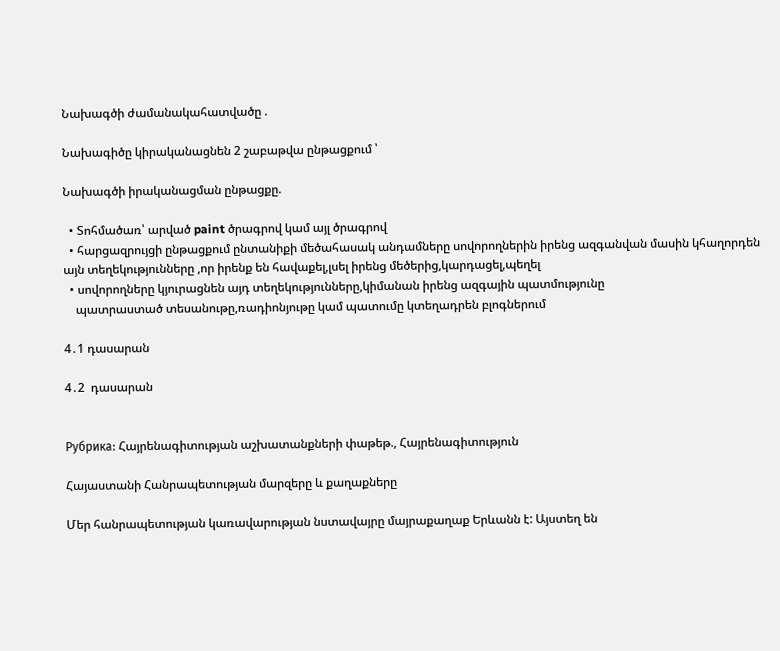Նախագծի ժամանակահատվածը .

Նախագիծը կիրականացնեն 2 շաբաթվա ընթացքում ՝

Նախագծի իրականացման ընթացքը.

  • Տոհմածառ՝ արված paint ծրագրով կամ այլ ծրագրով
  • հարցազրույցի ընթացքում ընտանիքի մեծահասակ անդամները սովորողներին իրենց ազգանվան մասին կհաղորդեն այն տեղեկությունները ,որ իրենք են հավաքել,լսել իրենց մեծերից,կարդացել,պեղել
  • սովորողները կյուրացնեն այդ տեղեկությունները,կիմանան իրենց ազգային պատմությունը
    պատրաստած տեսանութը,ռադիոնյութը կամ պատումը կտեղադրեն բլոգներում

4․1 դասարան

4․2  դասարան


Рубрика: Հայրենագիտության աշխատանքների փաթեթ., Հայրենագիտություն

Հայաստանի Հանրապետության մարզերը և քաղաքները

Մեր հանրապետության կառավարության նստավայրը մայրաքաղաք Երևանն է: Այստեղ են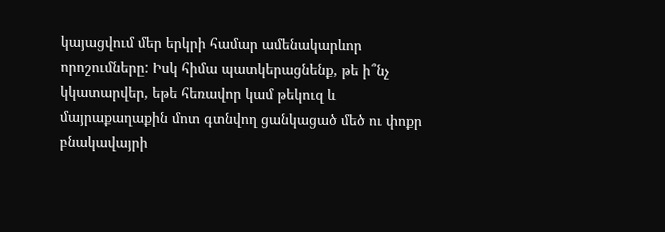կայացվում մեր երկրի համար ամենակարևոր որոշումները: Իսկ հիմա պատկերացնենք, թե ի՞նչ կկատարվեր, եթե հեռավոր կամ թեկուզ և մայրաքաղաքին մոտ գտնվող ցանկացած մեծ ու փոքր բնակավայրի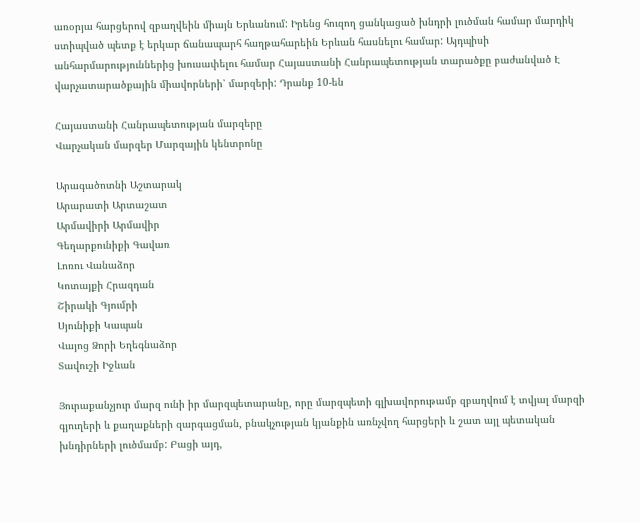առօրյա հարցերով զբաղվեին միայն Երևանում: Իրենց հուզող ցանկացած խնդրի լուծման համար մարդիկ ստիպված պետք է երկար ճանապարհ հաղթահարեին Երևան հասնելու համար: Այդպիսի անհարմարություններից խուսափելու համար Հայաստանի Հանրապետության տարածքը բաժանված Է վարչատարածքային միավորների՝ մարզերի: Դրանք 10-են

Հայաստանի Հանրապետության մարզերը
Վարչական մարզեր Մարզային կենտրոնը

Արագածոտնի Աշտարակ
Արարատի Արտաշատ
Արմավիրի Արմավիր
Գեղարքունիքի Գավառ
Լոռու Վանաձոր
Կոտայքի Հրազդան
Շիրակի Գյումրի
Սյունիքի Կապան
Վայոց Ձորի Եղեգնաձոր
Տավուշի Իջևան

Յուրաքանչյուր մարզ ունի իր մարզպետարանը, որը մարզպետի գլխավորութամբ զբաղվում է տվյալ մարզի գյուղերի և քաղաքների զարգացման, բնակչության կյանքին առնչվող հարցերի և շատ այլ պետական խնդիրների լուծմամբ: Բացի այդ,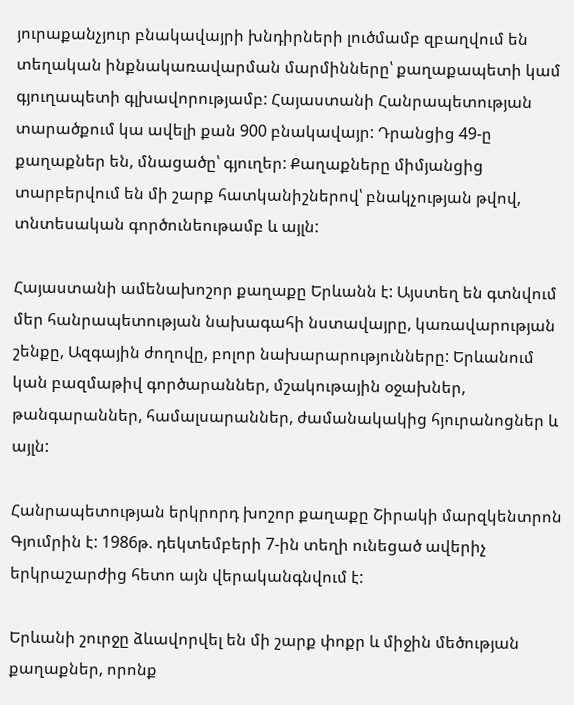յուրաքանչյուր բնակավայրի խնդիրների լուծմամբ զբաղվում են տեղական ինքնակառավարման մարմինները՝ քաղաքապետի կամ գյուղապետի գլխավորությամբ: Հայաստանի Հանրապետության տարածքում կա ավելի քան 900 բնակավայր: Դրանցից 49-ը քաղաքներ են, մնացածը՝ գյուղեր: Քաղաքները միմյանցից տարբերվում են մի շարք հատկանիշներով՝ բնակչության թվով, տնտեսական գործունեութամբ և այլն:

Հայաստանի ամենախոշոր քաղաքը Երևանն է: Այստեղ են գտնվում մեր հանրապետության նախագահի նստավայրը, կառավարության շենքը, Ազգային ժողովը, բոլոր նախարարությունները: Երևանում կան բազմաթիվ գործարաններ, մշակութային օջախներ, թանգարաններ, համալսարաններ, ժամանակակից հյուրանոցներ և այլն:

Հանրապետության երկրորդ խոշոր քաղաքը Շիրակի մարզկենտրոն Գյումրին է: 1986թ. դեկտեմբերի 7-ին տեղի ունեցած ավերիչ երկրաշարժից հետո այն վերականգնվում է:

Երևանի շուրջը ձևավորվել են մի շարք փոքր և միջին մեծության քաղաքներ, որոնք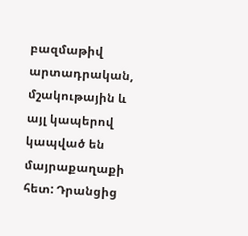բազմաթիվ արտադրական, մշակութային և այլ կապերով կապված են մայրաքաղաքի հետ: Դրանցից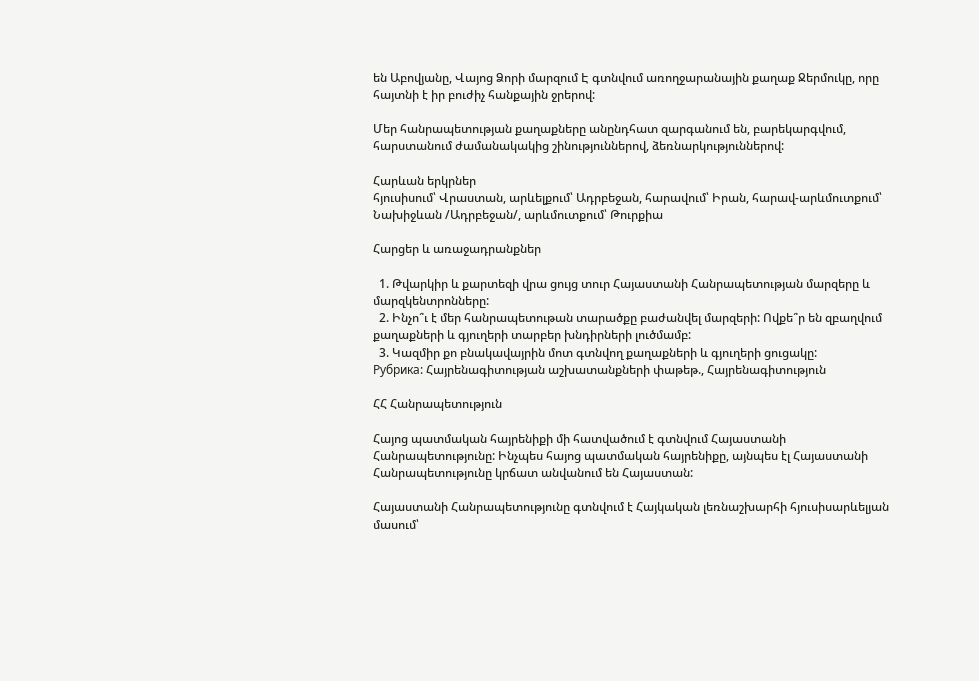են Աբովյանը, Վայոց Ձորի մարզում Է գտնվում առողջարանային քաղաք Ջերմուկը, որը հայտնի է իր բուժիչ հանքային ջրերով:

Մեր հանրապետության քաղաքները անընդհատ զարգանում են, բարեկարգվում, հարստանում ժամանակակից շինություններով, ձեռնարկություններով:

Հարևան երկրներ
հյուսիսում՝ Վրաստան, արևելքում՝ Ադրբեջան, հարավում՝ Իրան, հարավ-արևմուտքում՝ Նախիջևան /Ադրբեջան/, արևմուտքում՝ Թուրքիա

Հարցեր և առաջադրանքներ

  1. Թվարկիր և քարտեզի վրա ցույց տուր Հայաստանի Հանրապետության մարզերը և մարզկենտրոնները:
  2. Ինչո՞ւ է մեր հանրապետութան տարածքը բաժանվել մարզերի: Ովքե՞ր են զբաղվում քաղաքների և գյուղերի տարբեր խնդիրների լուծմամբ:
  3. Կազմիր քո բնակավայրին մոտ գտնվող քաղաքների և գյուղերի ցուցակը:
Рубрика: Հայրենագիտության աշխատանքների փաթեթ., Հայրենագիտություն

ՀՀ Հանրապետություն

Հայոց պատմական հայրենիքի մի հատվածում է գտնվում Հայաստանի Հանրապետությունը: Ինչպես հայոց պատմական հայրենիքը, այնպես էլ Հայաստանի Հանրապետությունը կրճատ անվանում են Հայաստան:

Հայաստանի Հանրապետությունը գտնվում է Հայկական լեռնաշխարհի հյուսիսարևելյան մասում՝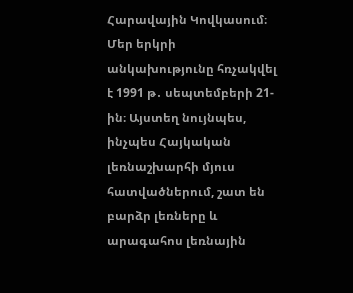Հարավային Կովկասում։ Մեր երկրի անկախությունը հռչակվել է 1991 թ․ սեպտեմբերի 21-ին։ Այստեղ նույնպես, ինչպես Հայկական լեռնաշխարհի մյուս հատվածներում, շատ են բարձր լեռները և արագահոս լեռնային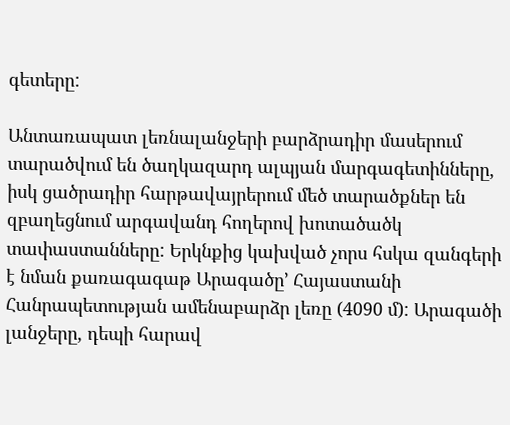գետերը:

Անտառապատ լեռնալանջերի բարձրադիր մասերում տարածվում են ծաղկազարդ ալպյան մարգագետինները, իսկ ցածրադիր հարթավայրերում մեծ տարածքներ են զբաղեցնում արգավանդ հողերով խոտածածկ տափաստանները: Երկնքից կախված չորս հսկա զանգերի է նման քառագագաթ Արագածը’ Հայաստանի Հանրապետության ամենաբարձր լեռը (4090 մ): Արագածի լանջերը, դեպի հարավ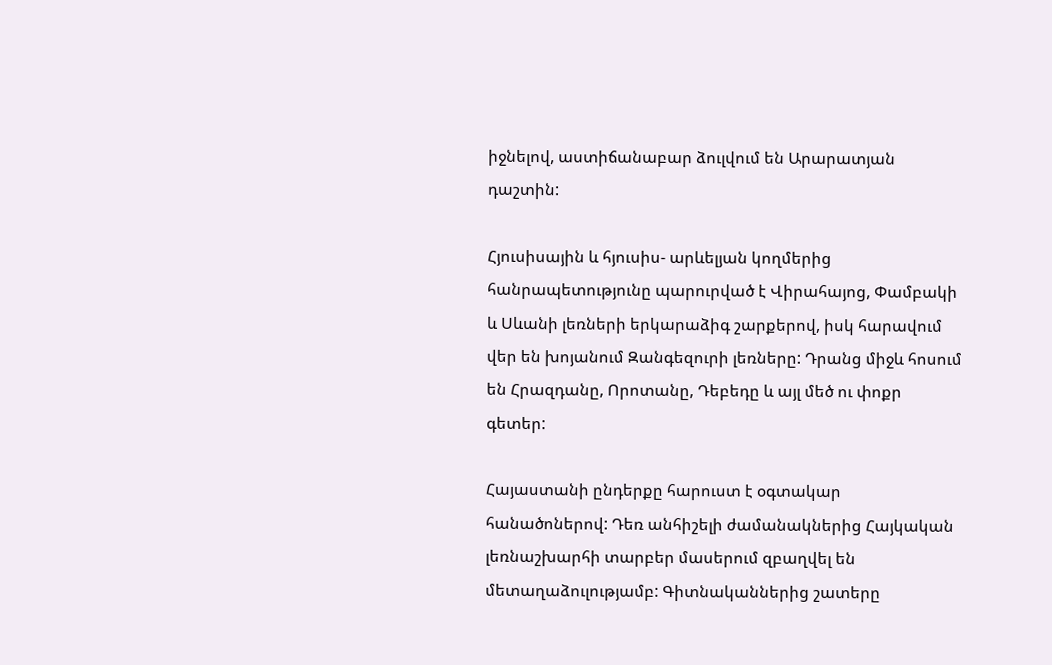իջնելով, աստիճանաբար ձուլվում են Արարատյան դաշտին:

Հյուսիսային և հյուսիս- արևելյան կողմերից հանրապետությունը պարուրված է Վիրահայոց, Փամբակի և Սևանի լեռների երկարաձիգ շարքերով, իսկ հարավում վեր են խոյանում Զանգեզուրի լեռները: Դրանց միջև հոսում են Հրազդանը, Որոտանը, Դեբեդը և այլ մեծ ու փոքր գետեր:

Հայաստանի ընդերքը հարուստ է օգտակար հանածոներով: Դեռ անհիշելի ժամանակներից Հայկական լեռնաշխարհի տարբեր մասերում զբաղվել են մետաղաձուլությամբ: Գիտնականներից շատերը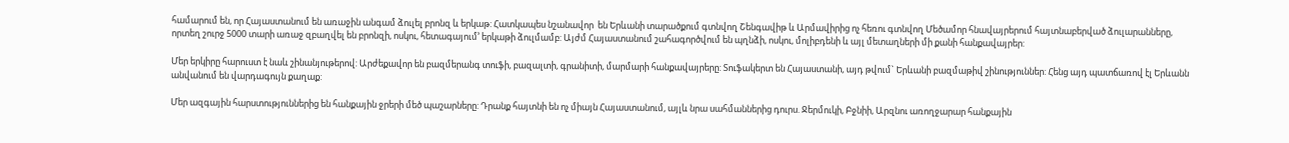համարում են, որ Հայաստանում են առաջին անգամ ձուլել բրոնզ և երկաթ: Հատկապես նշանավոր  են Երևանի տարածքում գտնվող Շենգավիթ և Արմավիրից ոչ հեռու գտնվող Մեծամոր հնավայրերում հայտնաբերված ձուլարանները, որտեղ շուրջ 5000 տարի առաջ զբաղվել են բրոնզի, ոսկու, հետագայում’ երկաթի ձուլմամբ: Այժմ Հայաստանում շահագործվում են պղնձի, ոսկու, մոլիբդենի և այլ մետաղների մի քանի հանքավայրեր:

Մեր երկիրը հարուստ է նաև շինանյութերով: Արժեքավոր են բազմերանգ տուֆի, բազալտի, գրանիտի, մարմարի հանքավայրերը: Տուֆակերտ են Հայաստանի, այդ թվում` Երևանի բազմաթիվ շինություններ: Հենց այդ պատճառով էլ Երևանն անվանում են վարդագույն քաղաք:

Մեր ազգային հարստություններից են հանքային ջրերի մեծ պաշարները: Դրանք հայտնի են ոչ միայն Հայաստանում, այլև նրա սահմաններից դուրս. Ջերմուկի, Բջնիի, Արզնու առողջարար հանքային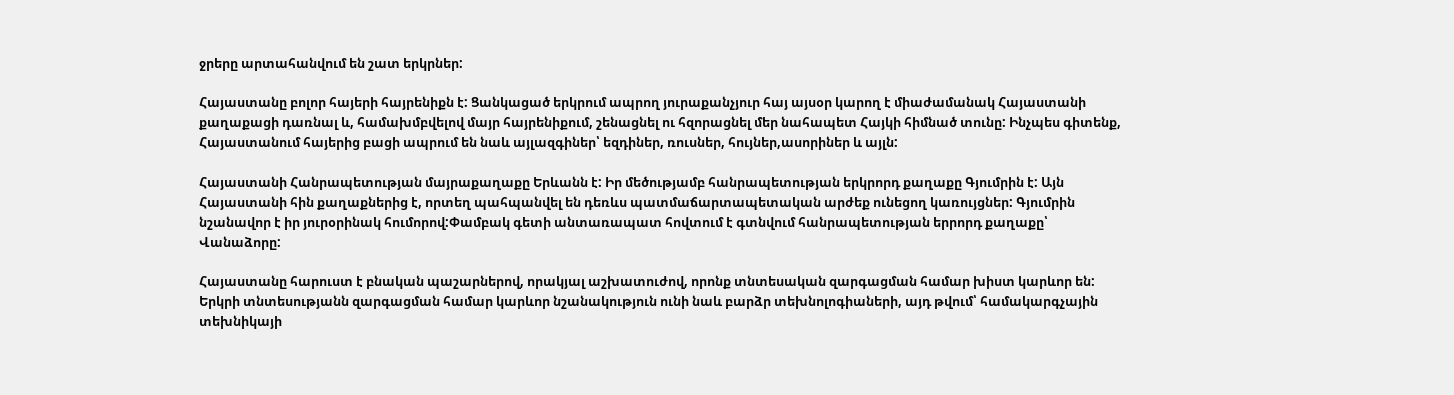ջրերը արտահանվում են շատ երկրներ:

Հայաստանը բոլոր հայերի հայրենիքն է: Ցանկացած երկրում ապրող յուրաքանչյուր հայ այսօր կարող է միաժամանակ Հայաստանի քաղաքացի դառնալ և, համախմբվելով մայր հայրենիքում, շենացնել ու հզորացնել մեր նահապետ Հայկի հիմնած տունը: Ինչպես գիտենք, Հայաստանում հայերից բացի ապրում են նաև այլազգիներ՝ եզդիներ, ռուսներ, հույներ,ասորիներ և այլն:

Հայաստանի Հանրապետության մայրաքաղաքը Երևանն է: Իր մեծությամբ հանրապետության երկրորդ քաղաքը Գյումրին է: Այն Հայաստանի հին քաղաքներից է, որտեղ պահպանվել են դեռևս պատմաճարտապետական արժեք ունեցող կառույցներ: Գյումրին նշանավոր է իր յուրօրինակ հումորով:Փամբակ գետի անտառապատ հովտում է գտնվում հանրապետության երրորդ քաղաքը՝ Վանաձորը:

Հայաստանը հարուստ է բնական պաշարներով, որակյալ աշխատուժով, որոնք տնտեսական զարգացման համար խիստ կարևոր են: Երկրի տնտեսությանն զարգացման համար կարևոր նշանակություն ունի նաև բարձր տեխնոլոգիաների, այդ թվում՝ համակարգչային տեխնիկայի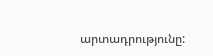արտադրությունը: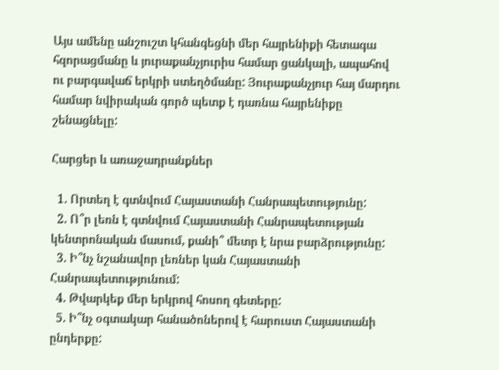Այս ամենը անշուշտ կհանգեցնի մեր հայրենիքի հետագա հզորացմանը և յուրաքանչյուրիս համար ցանկալի, ապահով ու բարգավաճ երկրի ստեղծմանը: Յուրաքանչյուր հայ մարդու համար նվիրական գործ պետք է դառնա հայրենիքը շենացնելը:

Հարցեր և առաջադրանքներ

  1. Որտեղ է գտնվում Հայաստանի Հանրապետությունը:
  2. Ո՞ր լեռն է գտնվում Հայաստանի Հանրապետության կենտրոնական մասում, քանի՞ մետր է նրա բարձրությունը:
  3. Ի՞նչ նշանավոր լեռներ կան Հայաստանի Հանրապետությունում:
  4. Թվարկեք մեր երկրով հոսող գետերը:
  5. Ի՞նչ օգտակար հանածոներով է հարուստ Հայաստանի ընդերքը: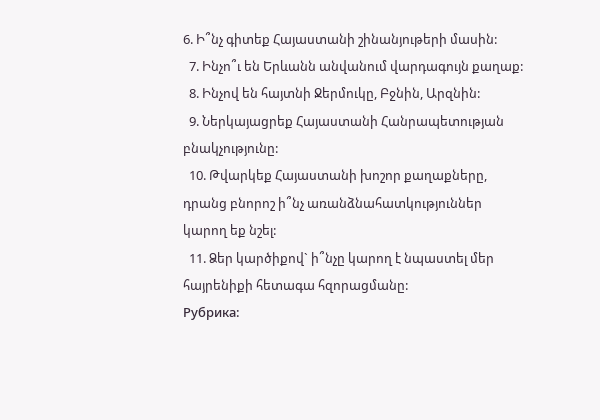6. Ի՞նչ գիտեք Հայաստանի շինանյութերի մասին:
  7. Ինչո՞ւ են Երևանն անվանում վարդագույն քաղաք:
  8. Ինչով են հայտնի Ջերմուկը, Բջնին, Արզնին:
  9. Ներկայացրեք Հայաստանի Հանրապետության բնակչությունը:
  10. Թվարկեք Հայաստանի խոշոր քաղաքները, դրանց բնորոշ ի՞նչ առանձնահատկություններ կարող եք նշել:
  11. Ձեր կարծիքով` ի՞նչը կարող է նպաստել մեր հայրենիքի հետագա հզորացմանը:
Рубрика: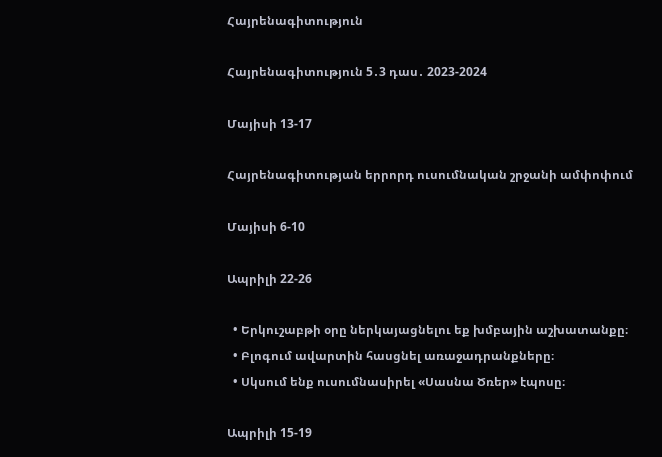Հայրենագիտություն

Հայրենագիտություն 5․3 դաս․ 2023-2024

Մայիսի 13-17

Հայրենագիտության երրորդ ուսումնական շրջանի ամփոփում

Մայիսի 6-10

Ապրիլի 22-26

  • Երկուշաբթի օրը ներկայացնելու եք խմբային աշխատանքը։
  • Բլոգում ավարտին հասցնել առաջադրանքները։
  • Սկսում ենք ուսումնասիրել «Սասնա Ծռեր» էպոսը։

Ապրիլի 15-19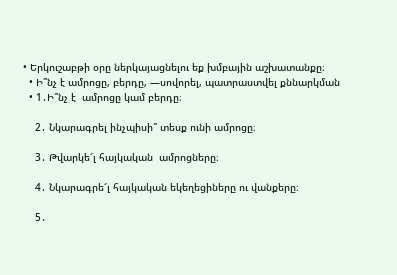• Երկուշաբթի օրը ներկայացնելու եք խմբային աշխատանքը։
  • Ի՞նչ է ամրոցը, բերդը, —սովորել, պատրաստվել քննարկման
  • 1․Ի՞նչ է  ամրոցը կամ բերդը։

    2․ Նկարագրել ինչպիսի՞ տեսք ունի ամրոցը։

    3․ Թվարկե՜լ հայկական  ամրոցները։

    4․ Նկարագրե՜լ հայկական եկեղեցիները ու վանքերը։

    5․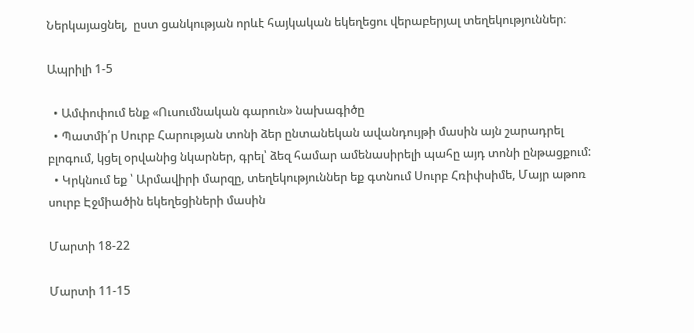Ներկայացնել,  ըստ ցանկության որևէ հայկական եկեղեցու վերաբերյալ տեղեկություններ։

Ապրիլի 1-5

  • Ամփոփում ենք «Ուսումնական գարուն» նախագիծը
  • Պատմի՛ր Սուրբ Հարության տոնի ձեր ընտանեկան ավանդույթի մասին այն շարադրել բլոգում, կցել օրվանից նկարներ, գրել՝ ձեզ համար ամենասիրելի պահը այդ տոնի ընթացքում:
  • Կրկնում եք ՝ Արմավիրի մարզը, տեղեկություններ եք գտնում Սուրբ Հռիփսիմե, Մայր աթոռ սուրբ Էջմիածին եկեղեցիների մասին

Մարտի 18-22

Մարտի 11-15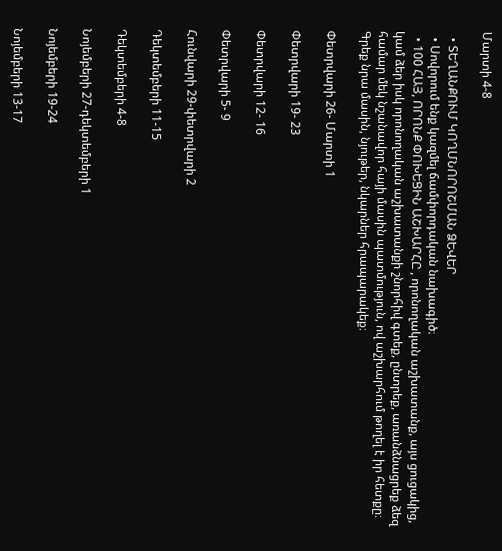Մարտի 4-8

  • ՏԵՂԱՆՔՈՒՄ ԿՈՂՄՆՈՐՈՇՄԱՆ ՁԵՎԵՐ
  • Սովորում ենք կազմել ճամփորդական նախագիծ։
  • 100 ՀԱՅ, ՈՐՈՆՔ ՓՈԽԵՑԻՆ ԱՇԽԱՐՀԸ , որոնողական աշխատանք, այս ցուցակից, կամ ձեր իսկ որոնողական աշխատանքի շնորհիվ գտեք, ընտրեք, առանձնացրեք ձեզ համար մեկ նշանավոր հայի մասին պատմություն, ով աշխարհում թողել է իր հետքը։ Գրեք նրա մասին, նյութեր, նկարներ հրապարակեք։

Փետրվարի 26- Մարտի 1

Փետրվարի 19- 23

Փետրվարի 12- 16

Փետրվարի 5- 9

Հունվարի 29-փետրվարի 2

Դեկտեմբերի 11-15

Դեկտեմբերի 4-8

Նոյեմբերի 27-դեկտեմբերի 1

Նոյեմբերի 19-24

Նոյեմբերի 13-17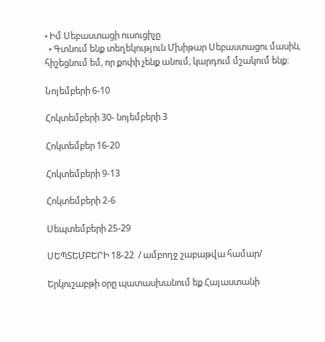• Իմ Սեբաստացի ուսուցիչը
  • Գտնում ենք տեղեկություն Մխիթար Սեբաստացու մասին, հիշեցնում եմ, որ քոփի չենք անում, կարդում մշակում ենք։

Նոյեմբերի 6-10

Հոկտեմբերի 30- նոյեմբերի 3

Հոկտեմբեր 16-20

Հոկտեմբերի 9-13

Հոկտեմբերի 2-6

Սեպտեմբերի 25-29

ՍԵՊՏԵՄԲԵՐԻ 18-22  / ամբողջ շաբաթվա համար/

Երկուշաբթի օրը պատասխանում եք Հայաստանի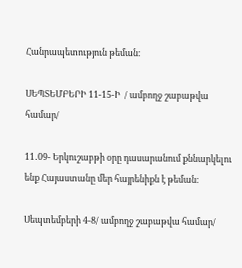Հանրապետություն թեման։

ՍԵՊՏԵՄԲԵՐԻ 11-15-Ի  / ամբողջ շաբաթվա համար/

11․09- Երկուշաբթի օրը դասարանում քննարկելու ենք Հայաստանը մեր հայրենիքն է թեման։

Սեպտեմբերի 4-8/ ամբողջ շաբաթվա համար/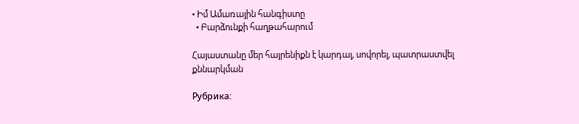• Իմ Ամառային հանգիստը
  • Բարձունքի հաղթահարում

Հայաստանը մեր հայրենիքն է կարդալ, սովորել, պատրաստվել քննարկման

Рубрика: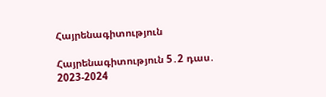Հայրենագիտություն

Հայրենագիտություն 5․2 դաս․ 2023-2024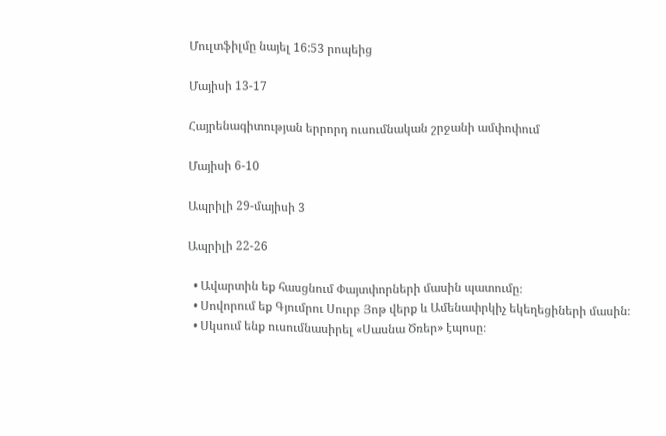Մուլտֆիլմը նայել 16:53 րոպեից

Մայիսի 13-17

Հայրենագիտության երրորդ ուսումնական շրջանի ամփոփում

Մայիսի 6-10

Ապրիլի 29-մայիսի 3

Ապրիլի 22-26

  • Ավարտին եք հասցնում Փայտփորների մասին պատումը։
  • Սովորում եք Գյումրու Սուրբ Յոթ վերք և Ամենափրկիչ եկեղեցիների մասին։
  • Սկսում ենք ուսումնասիրել «Սասնա Ծռեր» էպոսը։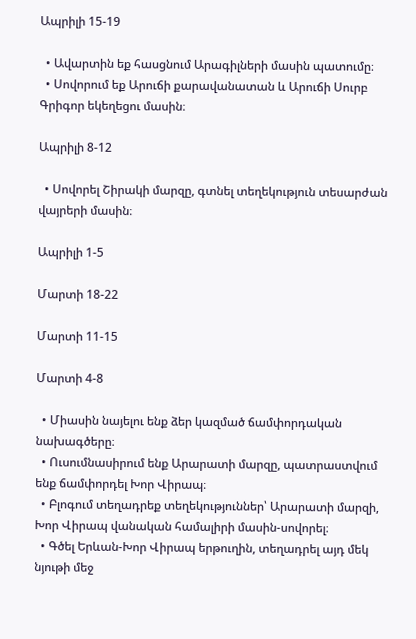Ապրիլի 15-19

  • Ավարտին եք հասցնում Արագիլների մասին պատումը։
  • Սովորում եք Արուճի քարավանատան և Արուճի Սուրբ Գրիգոր եկեղեցու մասին։

Ապրիլի 8-12

  • Սովորել Շիրակի մարզը, գտնել տեղեկություն տեսարժան վայրերի մասին։

Ապրիլի 1-5

Մարտի 18-22

Մարտի 11-15

Մարտի 4-8

  • Միասին նայելու ենք ձեր կազմած ճամփորդական նախագծերը։
  • Ուսումնասիրում ենք Արարատի մարզը, պատրաստվում ենք ճամփորդել Խոր Վիրապ։
  • Բլոգում տեղադրեք տեղեկություններ՝ Արարատի մարզի, Խոր Վիրապ վանական համալիրի մասին-սովորել։
  • Գծել Երևան-Խոր Վիրապ երթուղին, տեղադրել այդ մեկ նյութի մեջ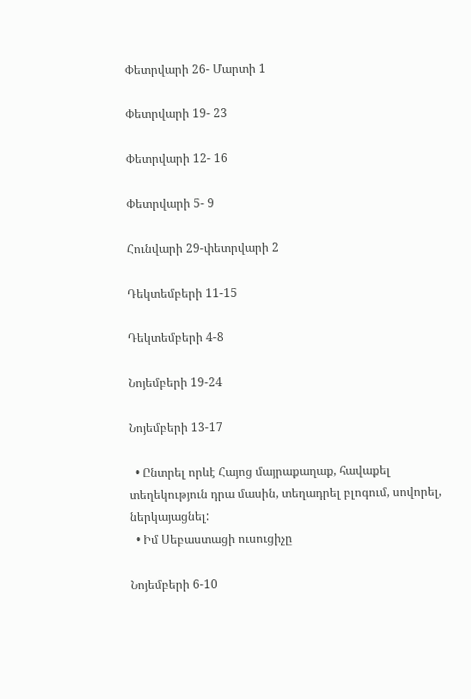Փետրվարի 26- Մարտի 1

Փետրվարի 19- 23

Փետրվարի 12- 16

Փետրվարի 5- 9

Հունվարի 29-փետրվարի 2

Դեկտեմբերի 11-15

Դեկտեմբերի 4-8

Նոյեմբերի 19-24

Նոյեմբերի 13-17

  • Ընտրել որևէ Հայոց մայրաքաղաք, հավաքել տեղեկություն դրա մասին, տեղադրել բլոգում, սովորել, ներկայացնել:
  • Իմ Սեբաստացի ուսուցիչը

Նոյեմբերի 6-10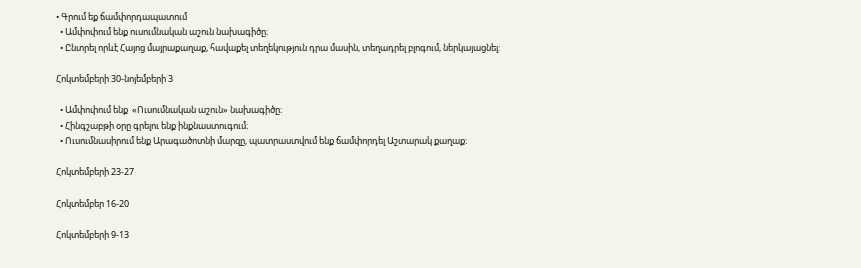• Գրում եք ճամփորդապատում
  • Ամփոփում ենք ուսումնական աշուն նախագիծը։
  • Ընտրել որևէ Հայոց մայրաքաղաք, հավաքել տեղեկություն դրա մասին, տեղադրել բլոգում, ներկայացնել:

Հոկտեմբերի 30-նոյեմբերի 3

  • Ամփոփում ենք  «Ուսումնական աշուն» նախագիծը։
  • Հինգշաբթի օրը գրելու ենք ինքնաստուգում։
  • Ուսումնասիրում ենք Արագածոտնի մարզը, պատրաստվում ենք ճամփորդել Աշտարակ քաղաք։

Հոկտեմբերի 23-27

Հոկտեմբեր 16-20

Հոկտեմբերի 9-13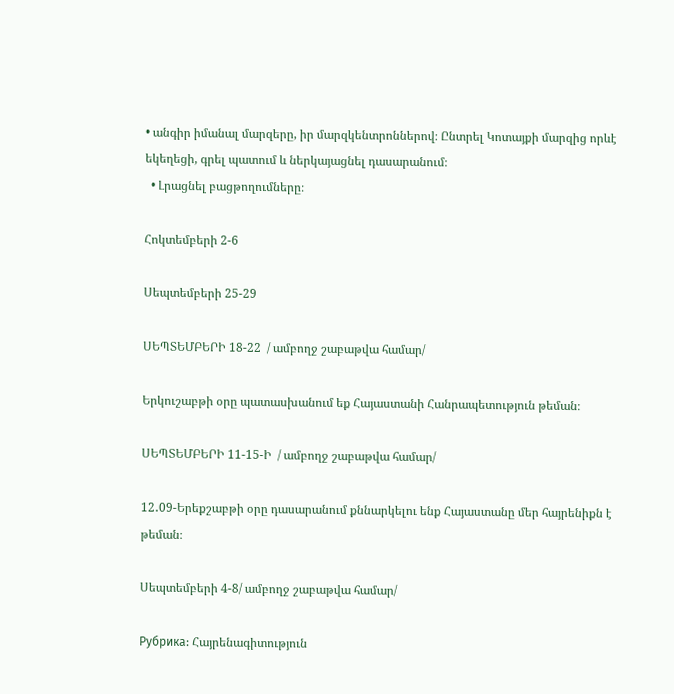• անգիր իմանալ մարզերը, իր մարզկենտրոններով։ Ընտրել Կոտայքի մարզից որևէ եկեղեցի, գրել պատում և ներկայացնել դասարանում։
  • Լրացնել բացթողումները։

Հոկտեմբերի 2-6

Սեպտեմբերի 25-29

ՍԵՊՏԵՄԲԵՐԻ 18-22  / ամբողջ շաբաթվա համար/

Երկուշաբթի օրը պատասխանում եք Հայաստանի Հանրապետություն թեման։

ՍԵՊՏԵՄԲԵՐԻ 11-15-Ի  / ամբողջ շաբաթվա համար/

12․09-Երեքշաբթի օրը դասարանում քննարկելու ենք Հայաստանը մեր հայրենիքն է թեման։

Սեպտեմբերի 4-8/ ամբողջ շաբաթվա համար/

Рубрика: Հայրենագիտություն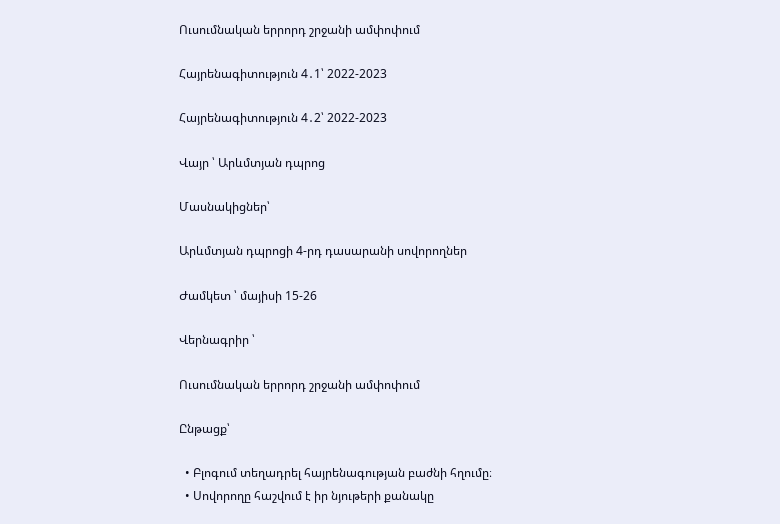Ուսումնական երրորդ շրջանի ամփոփում

Հայրենագիտություն 4․1՝ 2022-2023

Հայրենագիտություն 4․2՝ 2022-2023

Վայր ՝ Արևմտյան դպրոց

Մասնակիցներ՝

Արևմտյան դպրոցի 4-րդ դասարանի սովորողներ

Ժամկետ ՝ մայիսի 15-26

Վերնագրիր ՝

Ուսումնական երրորդ շրջանի ամփոփում

Ընթացք՝

  • Բլոգում տեղադրել հայրենագության բաժնի հղումը։
  • Սովորողը հաշվում է իր նյութերի քանակը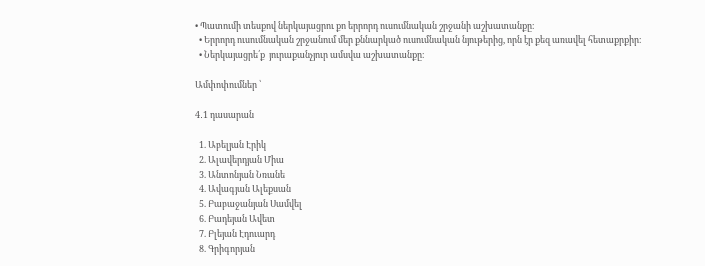• Պատումի տեսքով ներկայացրու քո երրորդ ուսումնական շրջանի աշխատանքը։
  • Երրորդ ուսումնական շրջանում մեր քննարկած ուսումնական նյութերից, որն էր քեզ առավել հետաքրքիր։
  • Ներկայացրե՛ք  յուրաքանչյուր ամսվա աշխատանքը։

Ամփոփումներ ՝

4․1 դասարան

  1. Աբելյան Էրիկ
  2. Ալավերդյան Միա
  3. Անտոնյան Նռանե
  4. Ավագյան Ալեքսան
  5. Բաբաջանյան Սամվել
  6. Բադեյան Ավետ
  7. Բլեյան Էդուարդ
  8. Գրիգորյան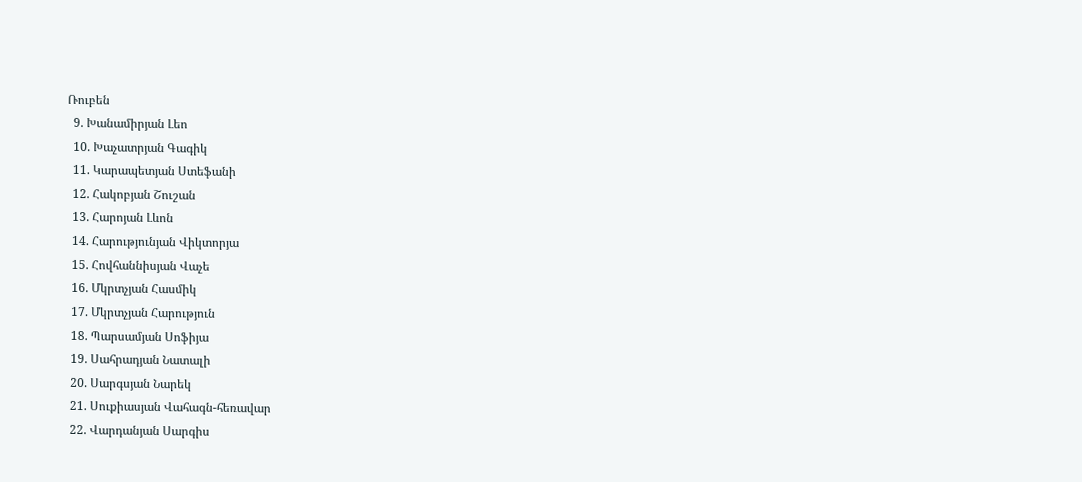Ռուբեն
  9. Խանամիրյան Լեո
  10. Խաչատրյան Գագիկ
  11. Կարապետյան Ստեֆանի
  12. Հակոբյան Շուշան
  13. Հարոյան Լևոն
  14. Հարությունյան Վիկտորյա
  15. Հովհաննիսյան Վաչե
  16. Մկրտչյան Հասմիկ
  17. Մկրտչյան Հարություն
  18. Պարսամյան Սոֆիյա
  19. Սահրադյան Նատալի
  20. Սարգսյան Նարեկ
  21. Սուքիասյան Վահագն-հեռավար
  22. Վարդանյան Սարգիս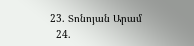23. Տոնոյան Արամ
  24.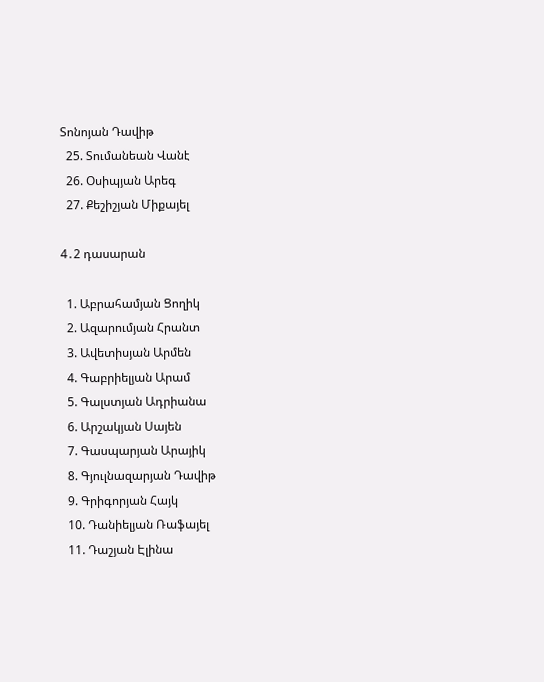Տոնոյան Դավիթ
  25. Տումանեան Վանէ
  26. Օսիպյան Արեգ
  27. Քեշիշյան Միքայել

4․2 դասարան

  1. Աբրահամյան Ցողիկ
  2. Ազարումյան Հրանտ
  3. Ավետիսյան Արմեն
  4. Գաբրիելյան Արամ
  5. Գալստյան Ադրիանա
  6. Արշակյան Սայեն
  7. Գասպարյան Արայիկ
  8. Գյուլնազարյան Դավիթ
  9. Գրիգորյան Հայկ
  10. Դանիելյան Ռաֆայել
  11. Դաշյան Էլինա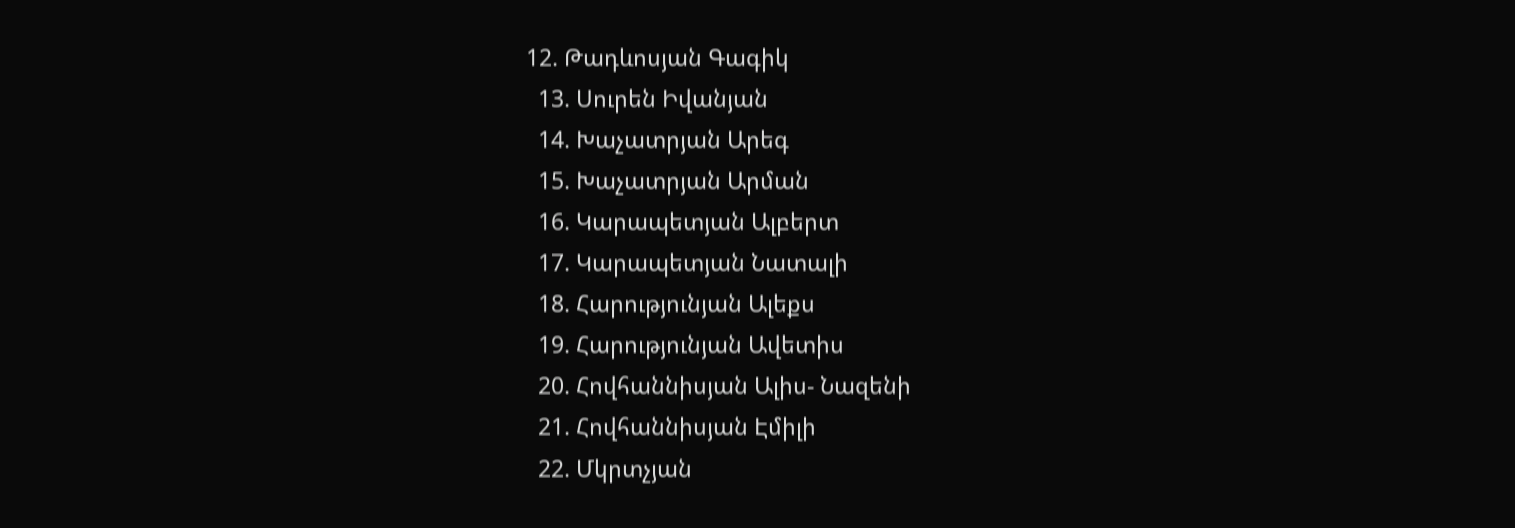12. Թադևոսյան Գագիկ
  13. Սուրեն Իվանյան
  14. Խաչատրյան Արեգ
  15. Խաչատրյան Արման
  16. Կարապետյան Ալբերտ
  17. Կարապետյան Նատալի
  18. Հարությունյան Ալեքս
  19. Հարությունյան Ավետիս
  20. Հովհաննիսյան Ալիս- Նազենի
  21. Հովհաննիսյան Էմիլի
  22. Մկրտչյան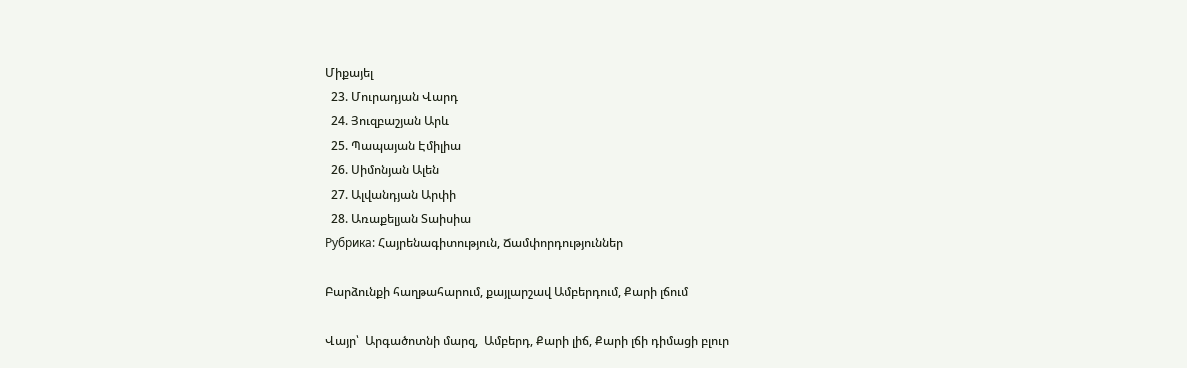Միքայել
  23. Մուրադյան Վարդ
  24. Յուզբաշյան Արև
  25. Պապայան Էմիլիա
  26. Սիմոնյան Ալեն
  27. Ալվանդյան Արփի
  28. Առաքելյան Տաիսիա
Рубрика: Հայրենագիտություն, Ճամփորդություններ

Բարձունքի հաղթահարում, քայլարշավ Ամբերդում, Քարի լճում

Վայր՝  Արգածոտնի մարզ,  Ամբերդ, Քարի լիճ, Քարի լճի դիմացի բլուր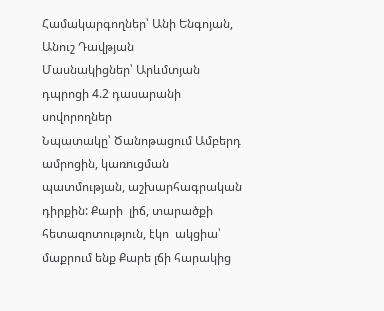Համակարգողներ՝ Անի Ենգոյան, Անուշ Դավթյան
Մասնակիցներ՝ Արևմտյան դպրոցի 4.2 դասարանի սովորողներ
Նպատակը՝ Ծանոթացում Ամբերդ ամրոցին, կառուցման պատմության, աշխարհագրական դիրքին: Քարի  լիճ, տարածքի հետազոտություն, էկո  ակցիա՝ մաքրում ենք Քարե լճի հարակից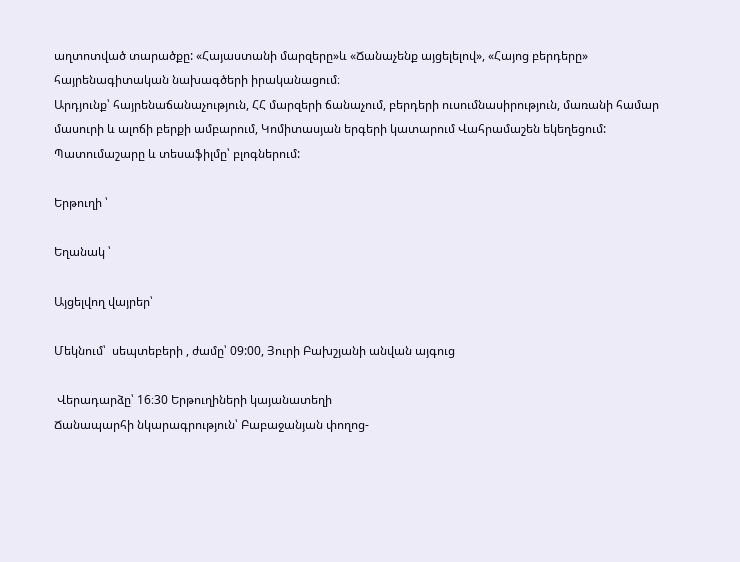աղտոտված տարածքը: «Հայաստանի մարզերը»և «Ճանաչենք այցելելով», «Հայոց բերդերը» հայրենագիտական նախագծերի իրականացում։
Արդյունք՝ հայրենաճանաչություն, ՀՀ մարզերի ճանաչում, բերդերի ուսումնասիրություն, մառանի համար մասուրի և ալոճի բերքի ամբարում, Կոմիտասյան երգերի կատարում Վահրամաշեն եկեղեցում: Պատումաշարը և տեսաֆիլմը՝ բլոգներում:

Երթուղի ՝

Եղանակ ՝

Այցելվող վայրեր՝

Մեկնում՝  սեպտեբերի , ժամը՝ 09:00, Յուրի Բախշյանի անվան այգուց

 Վերադարձը՝ 16։30 Երթուղիների կայանատեղի
Ճանապարհի նկարագրություն՝ Բաբաջանյան փողոց-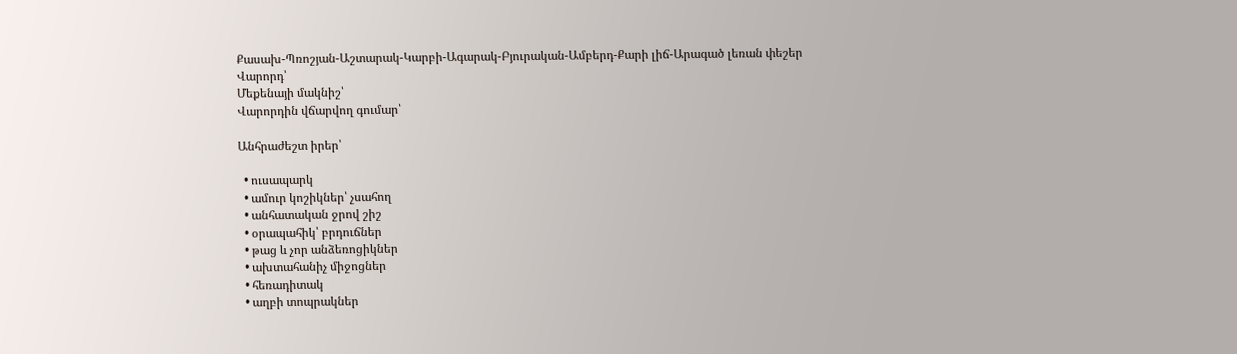Քասախ-Պռոշյան-Աշտարակ-Կարբի-Ագարակ-Բյուրական-Ամբերդ-Քարի լիճ-Արագած լեռան փեշեր
Վարորդ՝
Մեքենայի մակնիշ՝
Վարորդին վճարվող գումար՝

Անհրաժեշտ իրեր՝

  • ուսապարկ
  • ամուր կոշիկներ՝ չսահող
  • անհատական ջրով շիշ
  • օրապահիկ՝ բրդուճներ
  • թաց և չոր անձեռոցիկներ
  • ախտահանիչ միջոցներ
  • հեռադիտակ
  • աղբի տոպրակներ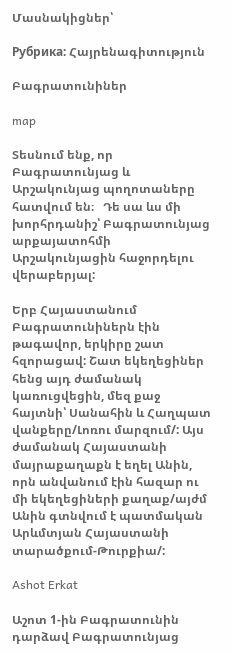Մասնակիցներ՝

Рубрика: Հայրենագիտություն

Բագրատունիներ

map

Տեսնում ենք, որ Բագրատունյաց և Արշակունյաց պողոտաները հատվում են։   Դե սա ևս մի խորհրդանիշ՝ Բագրատունյաց արքայատոհմի Արշակունյացին հաջորդելու վերաբերյալ:

Երբ Հայաստանում Բագրատունիներն էին թագավոր, երկիրը շատ հզորացավ: Շատ եկեղեցիներ հենց այդ ժամանակ կառուցվեցին, մեզ քաջ հայտնի՝ Սանահին և Հաղպատ վանքերը/Լոռու մարզում/: Այս ժամանակ Հայաստանի մայրաքաղաքն է եղել Անին, որն անվանում էին հազար ու մի եկեղեցիների քաղաք/այժմ Անին գտնվում է պատմական Արևմտյան Հայաստանի տարածքում-Թուրքիա/:

Ashot Erkat

Աշոտ 1-ին Բագրատունին  դարձավ Բագրատունյաց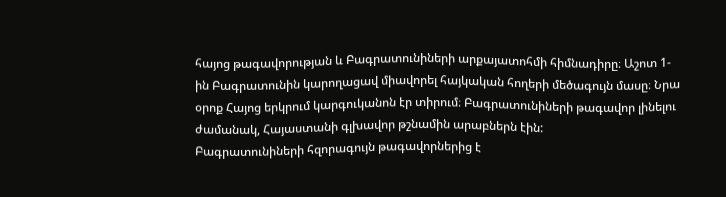հայոց թագավորության և Բագրատունիների արքայատոհմի հիմնադիրը։ Աշոտ 1-ին Բագրատունին կարողացավ միավորել հայկական հողերի մեծագույն մասը։ Նրա օրոք Հայոց երկրում կարգուկանոն էր տիրում։ Բագրատունիների թագավոր լինելու ժամանակ, Հայաստանի գլխավոր թշնամին արաբներն էին:
Բագրատունիների հզորագույն թագավորներից է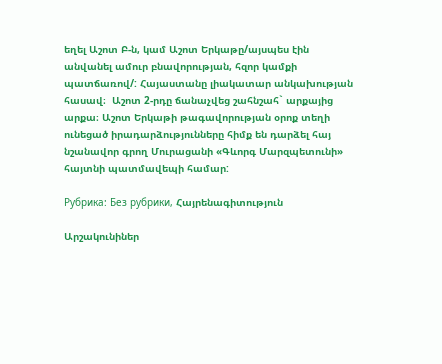եղել Աշոտ Բ-ն, կամ Աշոտ Երկաթը/այսպես էին անվանել ամուր բնավորության, հզոր կամքի պատճառով/: Հայաստանը լիակատար անկախության հասավ։  Աշոտ 2-րդը ճանաչվեց շահնշահ` արքայից արքա։ Աշոտ Երկաթի թագավորության օրոք տեղի ունեցած իրադարձությունները հիմք են դարձել հայ նշանավոր գրող Մուրացանի «Գևորգ Մարզպետունի» հայտնի պատմավեպի համար:

Рубрика: Без рубрики, Հայրենագիտություն

Արշակունիներ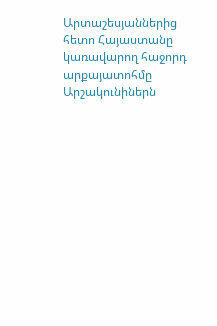Արտաշեսյաններից հետո Հայաստանը կառավարող հաջորդ արքայատոհմը Արշակունիներն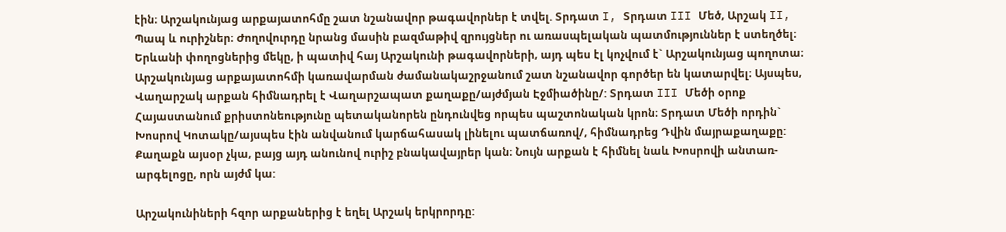էին։ Արշակունյաց արքայատոհմը շատ նշանավոր թագավորներ է տվել. Տրդատ I, Տրդատ III Մեծ, Արշակ II, Պապ և ուրիշներ։ Ժողովուրդը նրանց մասին բազմաթիվ զրույցներ ու առասպելական պատմություններ է ստեղծել։ Երևանի փողոցներից մեկը, ի պատիվ հայ Արշակունի թագավորների, այդ պես էլ կոչվում է` Արշակունյաց պողոտա։ Արշակունյաց արքայատոհմի կառավարման ժամանակաշրջանում շատ նշանավոր գործեր են կատարվել։ Այսպես, Վաղարշակ արքան հիմնադրել է Վաղարշապատ քաղաքը/այժմյան Էջմիածինը/: Տրդատ III Մեծի օրոք Հայաստանում քրիստոնեությունը պետականորեն ընդունվեց որպես պաշտոնական կրոն։ Տրդատ Մեծի որդին` Խոսրով Կոտակը/այսպես էին անվանում կարճահասակ լինելու պատճառով/, հիմնադրեց Դվին մայրաքաղաքը: Քաղաքն այսօր չկա, բայց այդ անունով ուրիշ բնակավայրեր կան։ Նույն արքան է հիմնել նաև Խոսրովի անտառ-արգելոցը, որն այժմ կա:

Արշակունիների հզոր արքաներից է եղել Արշակ երկրորդը: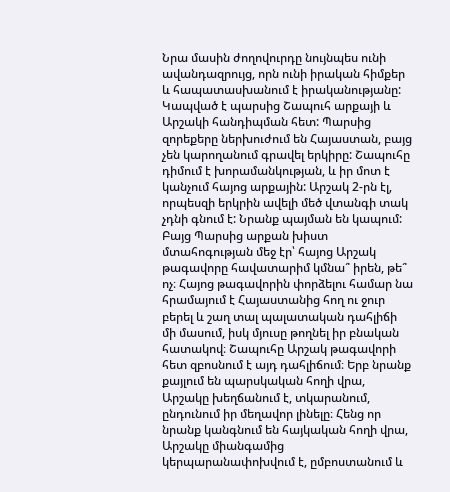Նրա մասին ժողովուրդը նույնպես ունի ավանդազրույց, որն ունի իրական հիմքեր և հապատասխանում է իրականությանը: Կապված է պարսից Շապուհ արքայի և Արշակի հանդիպման հետ: Պարսից զորեքերը ներխուժում են Հայաստան, բայց չեն կարողանում գրավել երկիրը: Շապուհը դիմում է խորամանկության, և իր մոտ է կանչում հայոց արքային: Արշակ 2-րն էլ, որպեսզի երկրին ավելի մեծ վտանգի տակ չդնի գնում է: Նրանք պայման են կապում: Բայց Պարսից արքան խիստ մտահոգության մեջ էր՝ հայոց Արշակ թագավորը հավատարիմ կմնա՞ իրեն, թե՞ ոչ։ Հայոց թագավորին փորձելու համար նա հրամայում է Հայաստանից հող ու ջուր բերել և շաղ տալ պալատական դահլիճի մի մասում, իսկ մյուսը թողնել իր բնական հատակով։ Շապուհը Արշակ թագավորի հետ զբոսնում է այդ դահլիճում։ Երբ նրանք քայլում են պարսկական հողի վրա, Արշակը խեղճանում է, տկարանում, ընդունում իր մեղավոր լինելը։ Հենց որ նրանք կանգնում են հայկական հողի վրա, Արշակը միանգամից կերպարանափոխվում է, ըմբոստանում և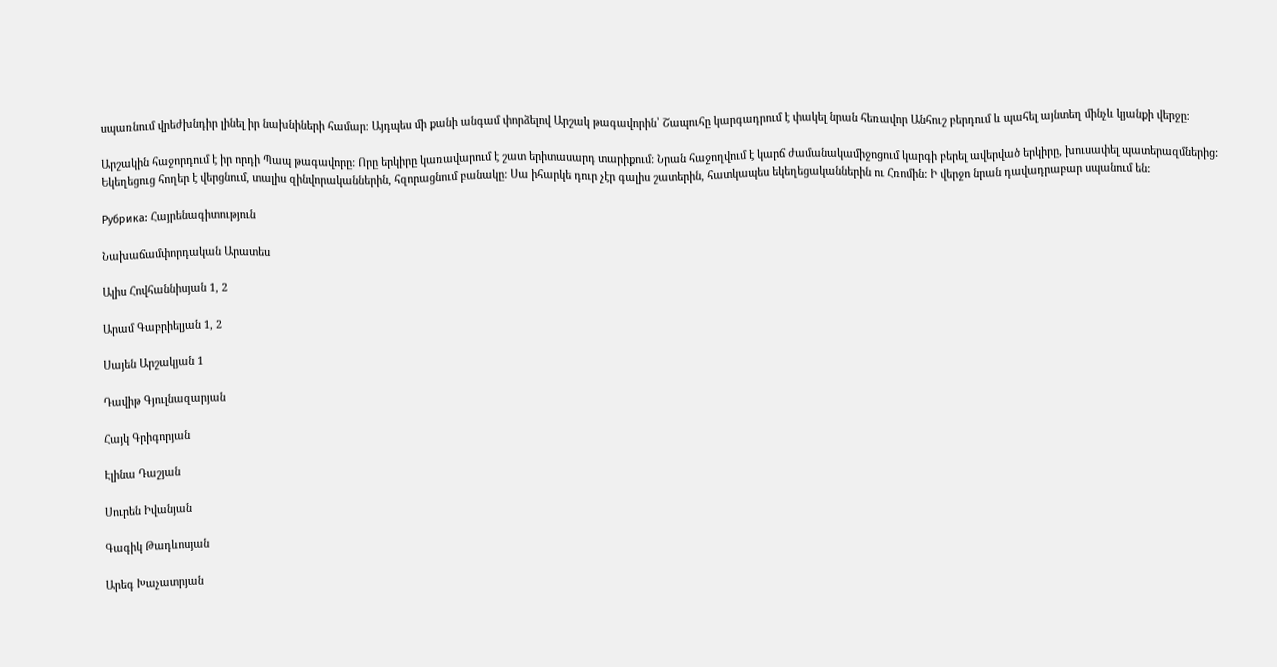սպառնում վրեժխնդիր լինել իր նախնիների համար։ Այդպես մի քանի անգամ փորձելով Արշակ թագավորին՝ Շապուհը կարգադրում է փակել նրան հեռավոր Անհուշ բերդում և պահել այնտեղ մինչև կյանքի վերջը։

Արշակին հաջորդում է իր որդի Պապ թագավորը: Որը երկիրը կառավարում է շատ երիտասարդ տարիքում: Նրան հաջողվում է կարճ ժամանակամիջոցում կարգի բերել ավերված երկիրը, խուսափել պատերազմներից: Եկեղեցուց հողեր է վերցնում, տալիս զինվորականներին, հզորացնում բանակը: Սա իհարկե դուր չէր գալիս շատերին, հատկապես եկեղեցականներին ու Հռոմին: Ի վերջո նրան դավադրաբար սպանում են:

Рубрика: Հայրենագիտություն

Նախաճամփորդական Արատես

Ալիս Հովհաննիսյան 1, 2

Արամ Գաբրիելյան 1, 2

Սայեն Արշակյան 1

Դավիթ Գյուլնազարյան

Հայկ Գրիգորյան

Էլինա Դաշյան

Սուրեն Իվանյան

Գագիկ Թադևոսյան

Արեգ Խաչատրյան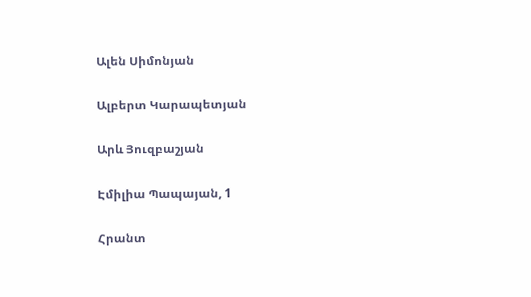Ալեն Սիմոնյան

Ալբերտ Կարապետյան

Արև Յուզբաշյան

Էմիլիա Պապայան, 1

Հրանտ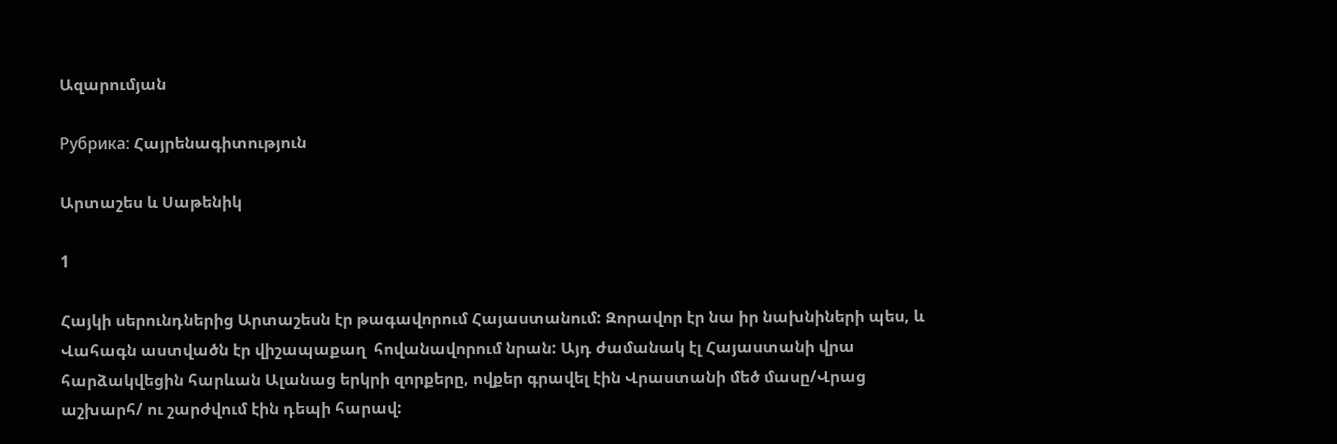Ազարումյան

Рубрика: Հայրենագիտություն

Արտաշես և Սաթենիկ

1

Հայկի սերունդներից Արտաշեսն էր թագավորում Հայաստանում: Զորավոր էր նա իր նախնիների պես, և Վահագն աստվածն էր վիշապաքաղ  հովանավորում նրան: Այդ ժամանակ էլ Հայաստանի վրա հարձակվեցին հարևան Ալանաց երկրի զորքերը, ովքեր գրավել էին Վրաստանի մեծ մասը/Վրաց աշխարհ/ ու շարժվում էին դեպի հարավ: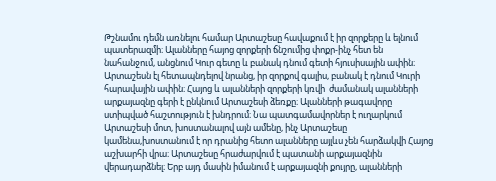Թշնամու դեմն առնելու համար Արտաշեսը հավաքում է իր զորքերը և ելնում պատերազմի։ Ալանները հայոց զորքերի ճնշումից փոքր-ինչ հետ են նահանջում, անցնում Կուր գետը և բանակ դնում գետի հյուսիսային ափին։ Արտաշեսն էլ հետապնդելով նրանց, իր զորքով գալիս, բանակ է դնում Կուրի հարավային ափին։ Հայոց և ալանների զորքերի կռվի  ժամանակ ալանների արքայազնը գերի է ընկնում Արտաշեսի ձեռքը։ Ալանների թագավորը ստիպված հաշտություն է խնդրում։ Նա պատգամավորներ է ուղարկում Արտաշեսի մոտ, խոստանալով այն ամենը, ինչ Արտաշեսը կամենա,խոստանում է որ դրանից հետո ալանները այլևս չեն հարձակվի Հայոց աշխարհի վրա։ Արտաշեսը հրաժարվում է պատանի արքայազնին վերադարձնել։ Երբ այդ մասին իմանում է արքայազնի քույրը, ալանների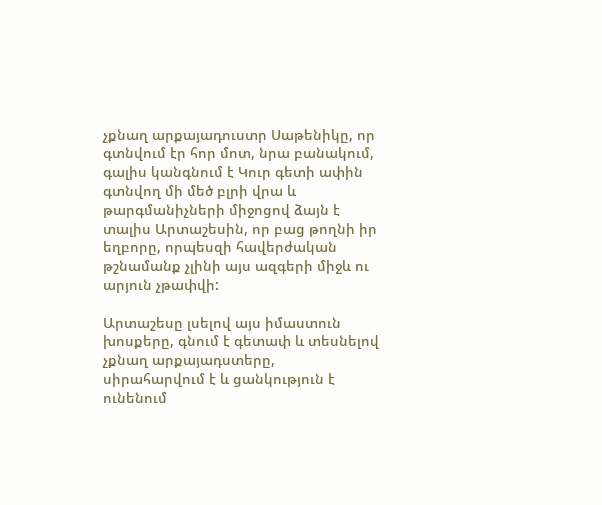չքնաղ արքայադուստր Սաթենիկը, որ գտնվում էր հոր մոտ, նրա բանակում, գալիս կանգնում է Կուր գետի ափին գտնվող մի մեծ բլրի վրա և թարգմանիչների միջոցով ձայն է տալիս Արտաշեսին, որ բաց թողնի իր եղբորը, որպեսզի հավերժական թշնամանք չլինի այս ազգերի միջև ու արյուն չթափվի:

Արտաշեսը լսելով այս իմաստուն խոսքերը, գնում է գետափ և տեսնելով չքնաղ արքայադստերը, սիրահարվում է և ցանկություն է ունենում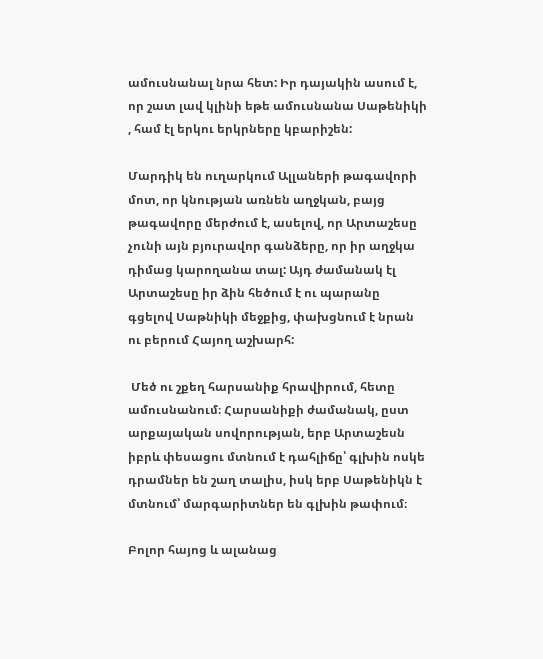ամուսնանալ նրա հետ: Իր դայակին ասում է, որ շատ լավ կլինի եթե ամուսնանա Սաթենիկի , համ էլ երկու երկրները կբարիշեն:

Մարդիկ են ուղարկում Ալլաների թագավորի մոտ, որ կնության առնեն աղջկան, բայց թագավորը մերժում է, ասելով, որ Արտաշեսը չունի այն բյուրավոր գանձերը, որ իր աղջկա դիմաց կարողանա տալ: Այդ ժամանակ էլ Արտաշեսը իր ձին հեծում է ու պարանը գցելով Սաթնիկի մեջքից, փախցնում է նրան ու բերում Հայող աշխարհ:

 Մեծ ու շքեղ հարսանիք հրավիրում, հետը ամուսնանում։ Հարսանիքի ժամանակ, ըստ արքայական սովորության, երբ Արտաշեսն իբրև փեսացու մտնում է դահլիճը՝ գլխին ոսկե դրամներ են շաղ տալիս, իսկ երբ Սաթենիկն է մտնում՝ մարգարիտներ են գլխին թափում։

Բոլոր հայոց և ալանաց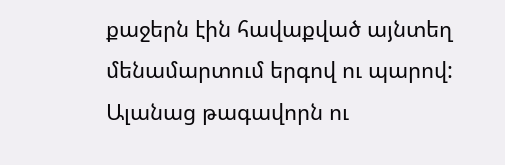քաջերն էին հավաքված այնտեղ մենամարտում երգով ու պարով: Ալանաց թագավորն ու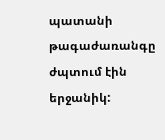պատանի թագաժառանգը ժպտում էին երջանիկ: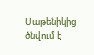Սաթենիկից ծնվում է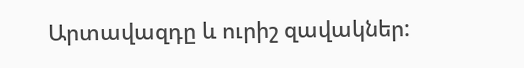Արտավազդը և ուրիշ զավակներ: